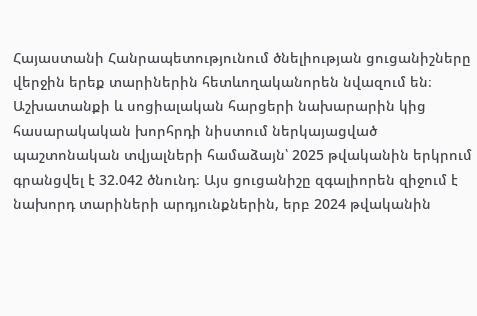Հայաստանի Հանրապետությունում ծնելիության ցուցանիշները վերջին երեք տարիներին հետևողականորեն նվազում են։ Աշխատանքի և սոցիալական հարցերի նախարարին կից հասարակական խորհրդի նիստում ներկայացված պաշտոնական տվյալների համաձայն՝ 2025 թվականին երկրում գրանցվել է 32.042 ծնունդ։ Այս ցուցանիշը զգալիորեն զիջում է նախորդ տարիների արդյունքներին, երբ 2024 թվականին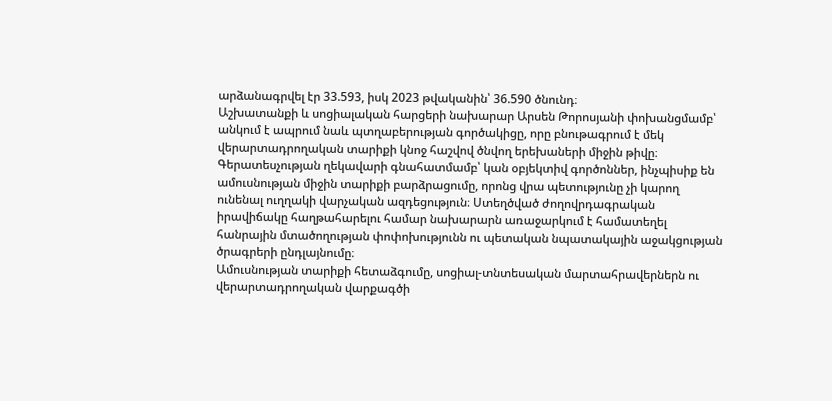արձանագրվել էր 33.593, իսկ 2023 թվականին՝ 36.590 ծնունդ։
Աշխատանքի և սոցիալական հարցերի նախարար Արսեն Թորոսյանի փոխանցմամբ՝ անկում է ապրում նաև պտղաբերության գործակիցը, որը բնութագրում է մեկ վերարտադրողական տարիքի կնոջ հաշվով ծնվող երեխաների միջին թիվը։ Գերատեսչության ղեկավարի գնահատմամբ՝ կան օբյեկտիվ գործոններ, ինչպիսիք են ամուսնության միջին տարիքի բարձրացումը, որոնց վրա պետությունը չի կարող ունենալ ուղղակի վարչական ազդեցություն։ Ստեղծված ժողովրդագրական իրավիճակը հաղթահարելու համար նախարարն առաջարկում է համատեղել հանրային մտածողության փոփոխությունն ու պետական նպատակային աջակցության ծրագրերի ընդլայնումը։
Ամուսնության տարիքի հետաձգումը, սոցիալ-տնտեսական մարտահրավերներն ու վերարտադրողական վարքագծի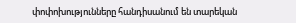փոփոխությունները հանդիսանում են տարեկան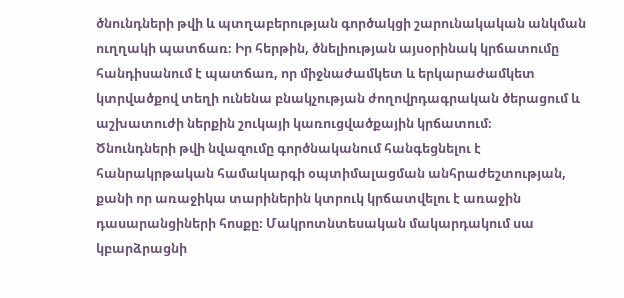ծնունդների թվի և պտղաբերության գործակցի շարունակական անկման ուղղակի պատճառ։ Իր հերթին, ծնելիության այսօրինակ կրճատումը հանդիսանում է պատճառ, որ միջնաժամկետ և երկարաժամկետ կտրվածքով տեղի ունենա բնակչության ժողովրդագրական ծերացում և աշխատուժի ներքին շուկայի կառուցվածքային կրճատում։
Ծնունդների թվի նվազումը գործնականում հանգեցնելու է հանրակրթական համակարգի օպտիմալացման անհրաժեշտության, քանի որ առաջիկա տարիներին կտրուկ կրճատվելու է առաջին դասարանցիների հոսքը։ Մակրոտնտեսական մակարդակում սա կբարձրացնի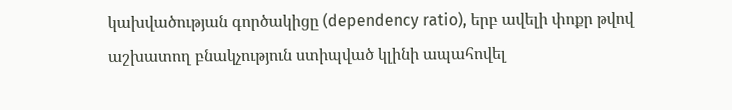կախվածության գործակիցը (dependency ratio), երբ ավելի փոքր թվով աշխատող բնակչություն ստիպված կլինի ապահովել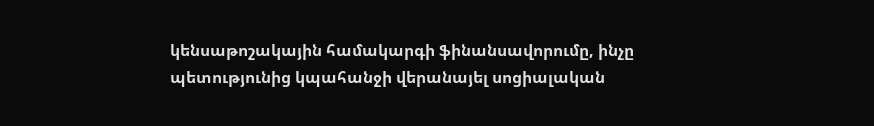կենսաթոշակային համակարգի ֆինանսավորումը, ինչը պետությունից կպահանջի վերանայել սոցիալական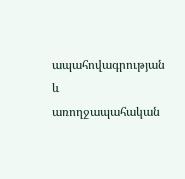ապահովագրության և առողջապահական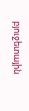բյուջետային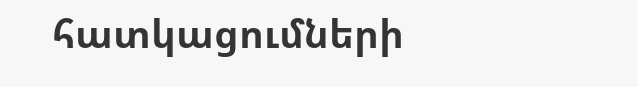հատկացումների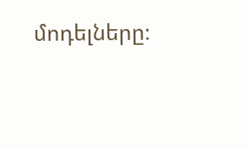մոդելները։